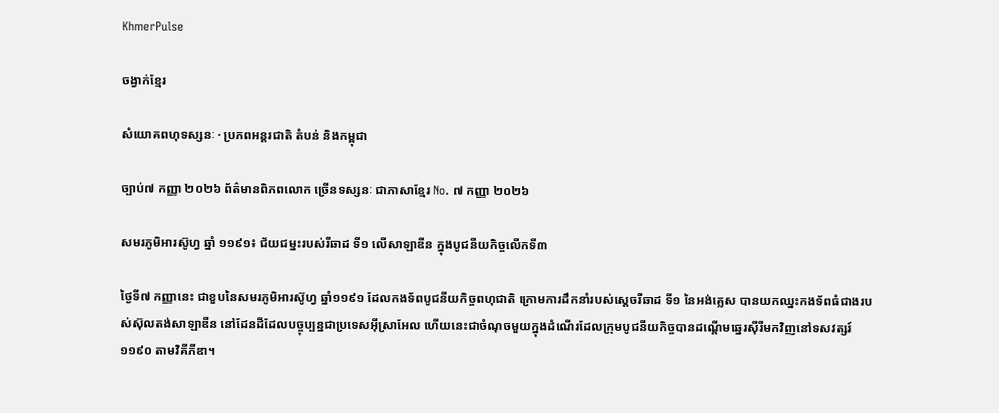KhmerPulse

ចង្វាក់ខ្មែរ

សំយោគពហុទស្សនៈ · ប្រភពអន្តរជាតិ តំបន់ និងកម្ពុជា

ច្បាប់៧ កញ្ញា ២០២៦ ព័ត៌មានពិភពលោក ច្រើនទស្សនៈ ជាភាសាខ្មែរ No. ៧ កញ្ញា ២០២៦

សមរភូមិអារស៊ូហ្វ ឆ្នាំ ១១៩១៖ ជ័យជម្នះរបស់រីឆាដ ទី១ លើសាឡាឌីន ក្នុងបូជនីយកិច្ចលើកទី៣

ថ្ងៃទី៧ កញ្ញានេះ ជាខួបនៃសមរភូមិអារស៊ូហ្វ ឆ្នាំ១១៩១ ដែលកងទ័ពបូជនីយកិច្ចពហុជាតិ ក្រោមការដឹកនាំរបស់ស្តេចរីឆាដ ទី១ នៃអង់គ្លេស បានយកឈ្នះកងទ័ពធំជាងរបស់ស៊ុលតង់សាឡាឌីន នៅដែនដីដែលបច្ចុប្បន្នជាប្រទេសអ៊ីស្រាអែល ហើយនេះជាចំណុចមួយក្នុងដំណើរដែលក្រុមបូជនីយកិច្ចបានដណ្តើមឆ្នេរស៊ីរីមកវិញនៅទសវត្សរ៍ ១១៩០ តាមវិគីភីឌា។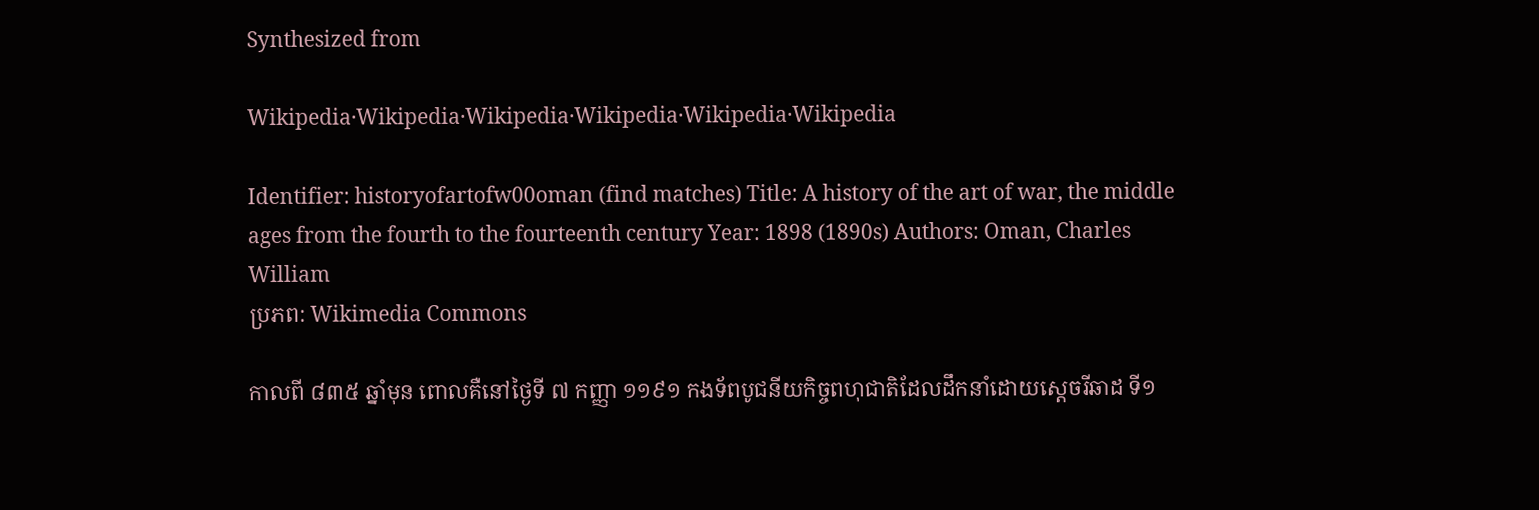Synthesized from

Wikipedia·Wikipedia·Wikipedia·Wikipedia·Wikipedia·Wikipedia

Identifier: historyofartofw00oman (find matches) Title: A history of the art of war, the middle ages from the fourth to the fourteenth century Year: 1898 (1890s) Authors: Oman, Charles William
ប្រភព: Wikimedia Commons

កាលពី ៨៣៥ ឆ្នាំមុន ពោលគឺនៅថ្ងៃទី ៧ កញ្ញា ១១៩១ កងទ័ពបូជនីយកិច្ចពហុជាតិដែលដឹកនាំដោយស្តេចរីឆាដ ទី១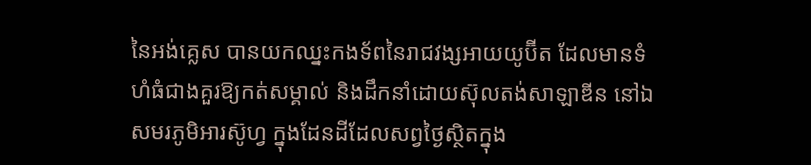នៃអង់គ្លេស បានយកឈ្នះកងទ័ពនៃរាជវង្សអាយយូប៊ីត ដែលមានទំហំធំជាងគួរឱ្យកត់សម្គាល់ និងដឹកនាំដោយស៊ុលតង់សាឡាឌីន នៅឯសមរភូមិអារស៊ូហ្វ ក្នុងដែនដីដែលសព្វថ្ងៃស្ថិតក្នុង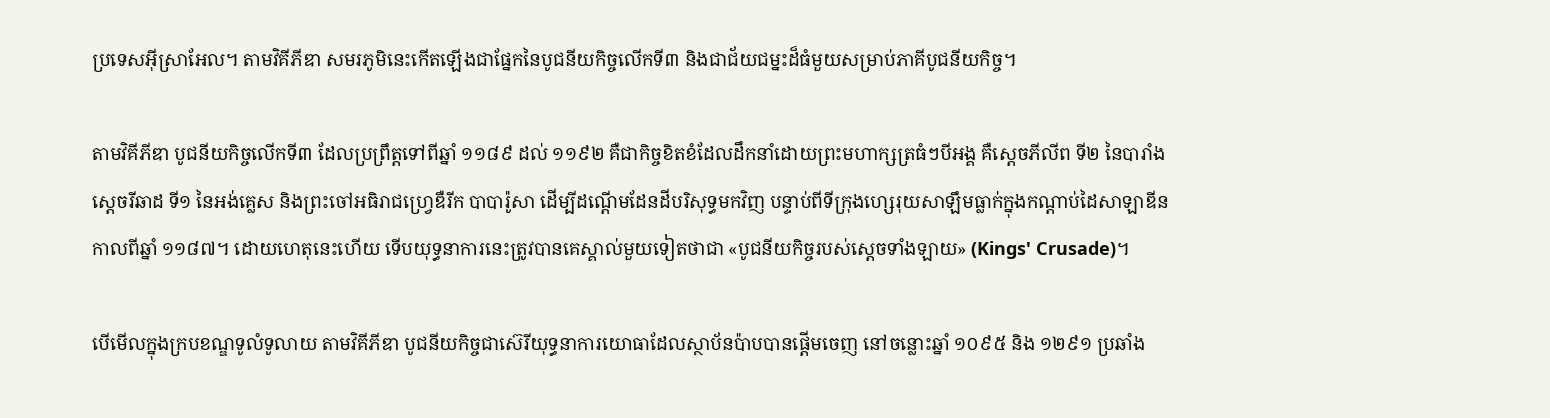ប្រទេសអ៊ីស្រាអែល។ តាមវិគីភីឌា សមរភូមិនេះកើតឡើងជាផ្នែកនៃបូជនីយកិច្ចលើកទី៣ និងជាជ័យជម្នះដ៏ធំមួយសម្រាប់ភាគីបូជនីយកិច្ច។

តាមវិគីភីឌា បូជនីយកិច្ចលើកទី៣ ដែលប្រព្រឹត្តទៅពីឆ្នាំ ១១៨៩ ដល់ ១១៩២ គឺជាកិច្ចខិតខំដែលដឹកនាំដោយព្រះមហាក្សត្រធំៗបីអង្គ គឺស្តេចភីលីព ទី២ នៃបារាំង ស្តេចរីឆាដ ទី១ នៃអង់គ្លេស និងព្រះចៅអធិរាជហ្វ្រេឌឺរីក បាបារ៉ូសា ដើម្បីដណ្តើមដែនដីបរិសុទ្ធមកវិញ បន្ទាប់ពីទីក្រុងហ្សេរុយសាឡឹមធ្លាក់ក្នុងកណ្តាប់ដៃសាឡាឌីន កាលពីឆ្នាំ ១១៨៧។ ដោយហេតុនេះហើយ ទើបយុទ្ធនាការនេះត្រូវបានគេស្គាល់មួយទៀតថាជា «បូជនីយកិច្ចរបស់ស្តេចទាំងឡាយ» (Kings' Crusade)។

បើមើលក្នុងក្របខណ្ឌទូលំទូលាយ តាមវិគីភីឌា បូជនីយកិច្ចជាស៊េរីយុទ្ធនាការយោធាដែលស្ថាប័នប៉ាបបានផ្តើមចេញ នៅចន្លោះឆ្នាំ ១០៩៥ និង ១២៩១ ប្រឆាំង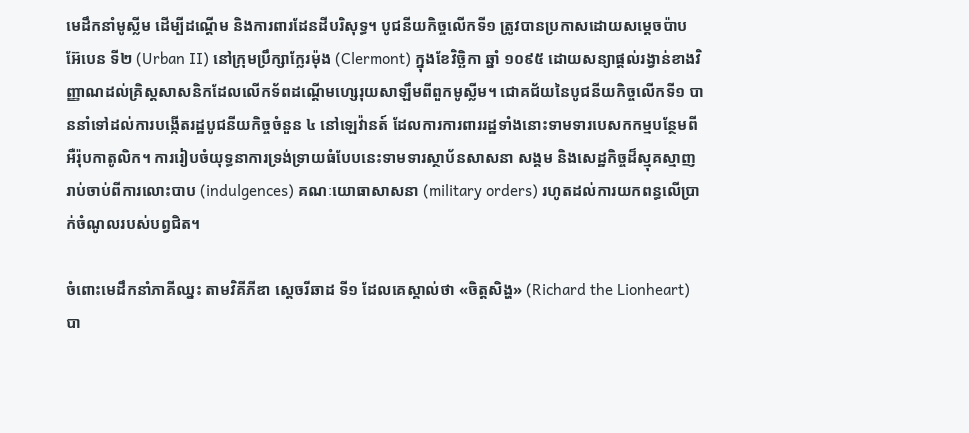មេដឹកនាំមូស្លីម ដើម្បីដណ្តើម និងការពារដែនដីបរិសុទ្ធ។ បូជនីយកិច្ចលើកទី១ ត្រូវបានប្រកាសដោយសម្តេចប៉ាប អ៊ែបេន ទី២ (Urban II) នៅក្រុមប្រឹក្សាក្លែរម៉ុង (Clermont) ក្នុងខែវិច្ឆិកា ឆ្នាំ ១០៩៥ ដោយសន្យាផ្តល់រង្វាន់ខាងវិញ្ញាណដល់គ្រិស្តសាសនិកដែលលើកទ័ពដណ្តើមហ្សេរុយសាឡឹមពីពួកមូស្លីម។ ជោគជ័យនៃបូជនីយកិច្ចលើកទី១ បាននាំទៅដល់ការបង្កើតរដ្ឋបូជនីយកិច្ចចំនួន ៤ នៅឡេវ៉ានត៍ ដែលការការពាររដ្ឋទាំងនោះទាមទារបេសកកម្មបន្ថែមពីអឺរ៉ុបកាតូលិក។ ការរៀបចំយុទ្ធនាការទ្រង់ទ្រាយធំបែបនេះទាមទារស្ថាប័នសាសនា សង្គម និងសេដ្ឋកិច្ចដ៏ស្មុគស្មាញ រាប់ចាប់ពីការលោះបាប (indulgences) គណៈយោធាសាសនា (military orders) រហូតដល់ការយកពន្ធលើប្រាក់ចំណូលរបស់បព្វជិត។

ចំពោះមេដឹកនាំភាគីឈ្នះ តាមវិគីភីឌា ស្តេចរីឆាដ ទី១ ដែលគេស្គាល់ថា «ចិត្តសិង្ហ» (Richard the Lionheart) បា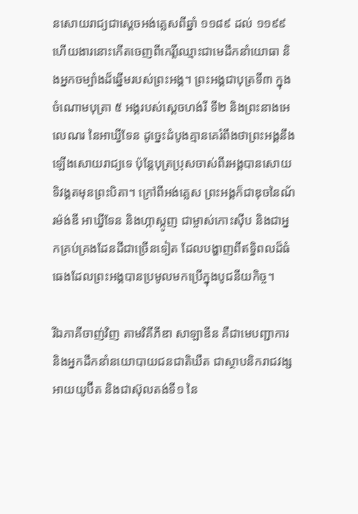នសោយរាជ្យជាស្តេចអង់គ្លេសពីឆ្នាំ ១១៨៩ ដល់ ១១៩៩ ហើយងារនោះកើតចេញពីកេរ្តិ៍ឈ្មោះជាមេដឹកនាំយោធា និងអ្នកចម្បាំងដ៏ឆ្នើមរបស់ព្រះអង្គ។ ព្រះអង្គជាបុត្រទី៣ ក្នុងចំណោមបុត្រា ៥ អង្គរបស់ស្តេចហង់រី ទី២ និងព្រះនាងអេលេណរ នៃអាឃ្វីទែន ដូច្នេះដំបូងគ្មានគេរំពឹងថាព្រះអង្គនឹងឡើងសោយរាជ្យទេ ប៉ុន្តែបុត្រប្រុសចាស់ពីរអង្គបានសោយទិវង្គតមុនព្រះបិតា។ ក្រៅពីអង់គ្លេស ព្រះអង្គក៏ជាឌុចនៃណ័រម៉ង់ឌី អាឃ្វីទែន និងហ្កាស្កូញ ជាម្ចាស់កោះស៊ីប និងជាអ្នកគ្រប់គ្រងដែនដីជាច្រើនទៀត ដែលបង្ហាញពីឥទ្ធិពលដ៏ធំធេងដែលព្រះអង្គបានប្រមូលមកប្រើក្នុងបូជនីយកិច្ច។

រីឯភាគីចាញ់វិញ តាមវិគីភីឌា សាឡាឌីន គឺជាមេបញ្ជាការ និងអ្នកដឹកនាំនយោបាយជនជាតិឃឺត ជាស្ថាបនិករាជវង្សអាយយូប៊ីត និងជាស៊ុលតង់ទី១ នៃ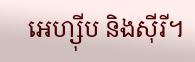អេហ្ស៊ីប និងស៊ីរី។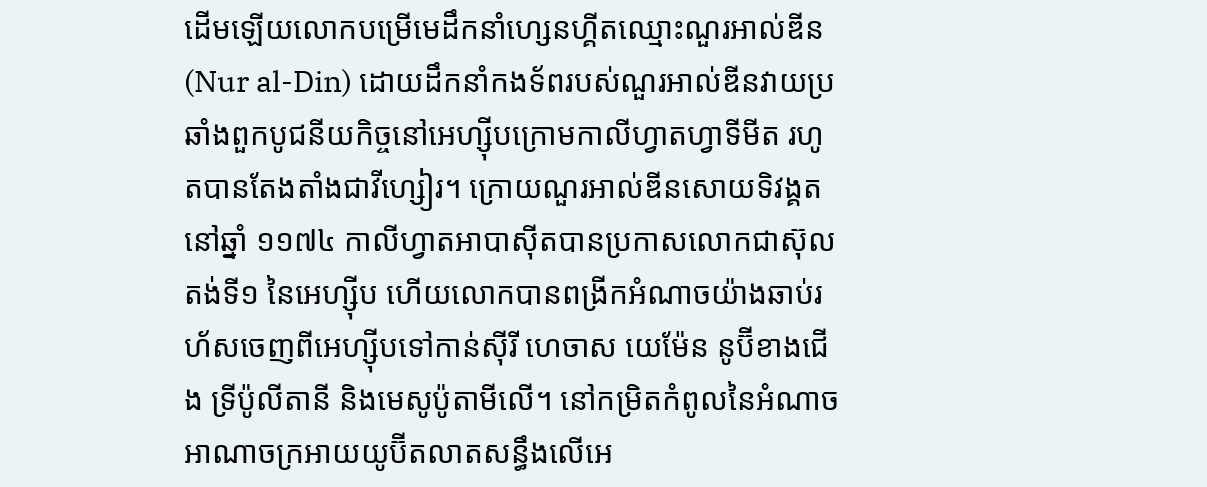ដើមឡើយលោកបម្រើមេដឹកនាំហ្សេនហ្គីតឈ្មោះណួរអាល់ឌីន (Nur al-Din) ដោយដឹកនាំកងទ័ពរបស់ណួរអាល់ឌីនវាយប្រឆាំងពួកបូជនីយកិច្ចនៅអេហ្ស៊ីបក្រោមកាលីហ្វាតហ្វាទីមីត រហូតបានតែងតាំងជាវីហ្សៀរ។ ក្រោយណួរអាល់ឌីនសោយទិវង្គតនៅឆ្នាំ ១១៧៤ កាលីហ្វាតអាបាស៊ីតបានប្រកាសលោកជាស៊ុលតង់ទី១ នៃអេហ្ស៊ីប ហើយលោកបានពង្រីកអំណាចយ៉ាងឆាប់រហ័សចេញពីអេហ្ស៊ីបទៅកាន់ស៊ីរី ហេចាស យេម៉ែន នូប៊ីខាងជើង ទ្រីប៉ូលីតានី និងមេសូប៉ូតាមីលើ។ នៅកម្រិតកំពូលនៃអំណាច អាណាចក្រអាយយូប៊ីតលាតសន្ធឹងលើអេ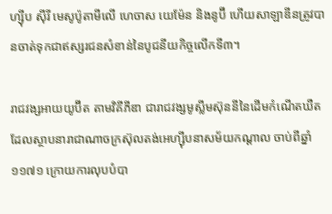ហ្ស៊ីប ស៊ីរី មេសូប៉ូតាមីលើ ហេចាស យេម៉ែន និងនូប៊ី ហើយសាឡាឌីនត្រូវបានចាត់ទុកជាឥស្សរជនសំខាន់នៃបូជនីយកិច្ចលើកទី៣។

រាជវង្សអាយយូប៊ីត តាមវិគីភីឌា ជារាជវង្សមូស្លីមស៊ុននីនៃដើមកំណើតឃឺត ដែលស្ថាបនារាជាណាចក្រស៊ុលតង់អេហ្ស៊ីបនាសម័យកណ្តាល ចាប់ពីឆ្នាំ ១១៧១ ក្រោយការលុបបំបា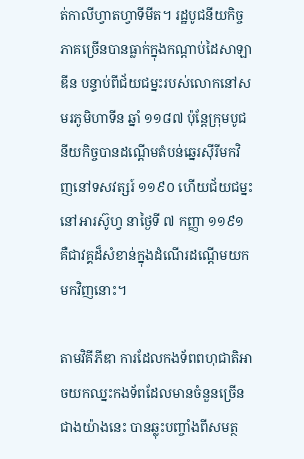ត់កាលីហ្វាតហ្វាទីមីត។ រដ្ឋបូជនីយកិច្ចភាគច្រើនបានធ្លាក់ក្នុងកណ្តាប់ដៃសាឡាឌីន បន្ទាប់ពីជ័យជម្នះរបស់លោកនៅសមរភូមិហាទីន ឆ្នាំ ១១៨៧ ប៉ុន្តែក្រុមបូជនីយកិច្ចបានដណ្តើមតំបន់ឆ្នេរស៊ីរីមកវិញនៅទសវត្សរ៍ ១១៩០ ហើយជ័យជម្នះនៅអារស៊ូហ្វ នាថ្ងៃទី ៧ កញ្ញា ១១៩១ គឺជាវគ្គដ៏សំខាន់ក្នុងដំណើរដណ្តើមយកមកវិញនោះ។

តាមវិគីភីឌា ការដែលកងទ័ពពហុជាតិអាចយកឈ្នះកងទ័ពដែលមានចំនួនច្រើនជាងយ៉ាងនេះ បានឆ្លុះបញ្ចាំងពីសមត្ថ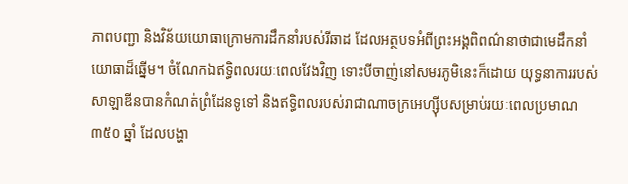ភាពបញ្ជា និងវិន័យយោធាក្រោមការដឹកនាំរបស់រីឆាដ ដែលអត្ថបទអំពីព្រះអង្គពិពណ៌នាថាជាមេដឹកនាំយោធាដ៏ឆ្នើម។ ចំណែកឯឥទ្ធិពលរយៈពេលវែងវិញ ទោះបីចាញ់នៅសមរភូមិនេះក៏ដោយ យុទ្ធនាការរបស់សាឡាឌីនបានកំណត់ព្រំដែនទូទៅ និងឥទ្ធិពលរបស់រាជាណាចក្រអេហ្ស៊ីបសម្រាប់រយៈពេលប្រមាណ ៣៥០ ឆ្នាំ ដែលបង្ហា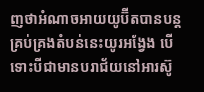ញថាអំណាចអាយយូប៊ីតបានបន្តគ្រប់គ្រងតំបន់នេះយូរអង្វែង បើទោះបីជាមានបរាជ័យនៅអារស៊ូ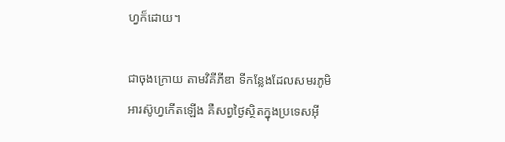ហ្វក៏ដោយ។

ជាចុងក្រោយ តាមវិគីភីឌា ទីកន្លែងដែលសមរភូមិអារស៊ូហ្វកើតឡើង គឺសព្វថ្ងៃស្ថិតក្នុងប្រទេសអ៊ី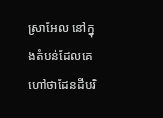ស្រាអែល នៅក្នុងតំបន់ដែលគេហៅថាដែនដីបរិ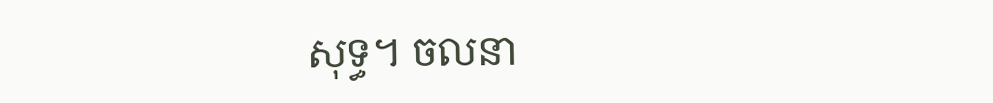សុទ្ធ។ ចលនា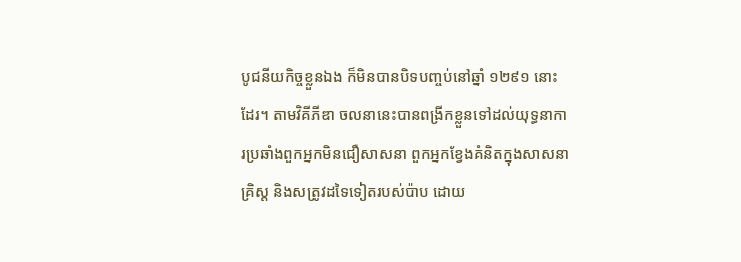បូជនីយកិច្ចខ្លួនឯង ក៏មិនបានបិទបញ្ចប់នៅឆ្នាំ ១២៩១ នោះដែរ។ តាមវិគីភីឌា ចលនានេះបានពង្រីកខ្លួនទៅដល់យុទ្ធនាការប្រឆាំងពួកអ្នកមិនជឿសាសនា ពួកអ្នកខ្វែងគំនិតក្នុងសាសនាគ្រិស្ត និងសត្រូវដទៃទៀតរបស់ប៉ាប ដោយ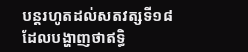បន្តរហូតដល់សតវត្សទី១៨ ដែលបង្ហាញថាឥទ្ធិ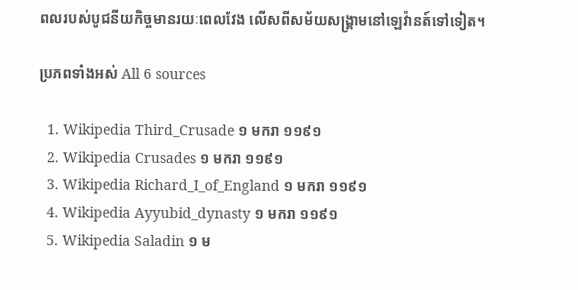ពលរបស់បូជនីយកិច្ចមានរយៈពេលវែង លើសពីសម័យសង្គ្រាមនៅឡេវ៉ានត៍ទៅទៀត។

ប្រភពទាំងអស់ All 6 sources

  1. Wikipedia Third_Crusade ១ មករា ១១៩១
  2. Wikipedia Crusades ១ មករា ១១៩១
  3. Wikipedia Richard_I_of_England ១ មករា ១១៩១
  4. Wikipedia Ayyubid_dynasty ១ មករា ១១៩១
  5. Wikipedia Saladin ១ ម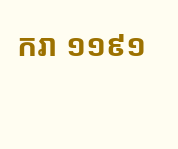ករា ១១៩១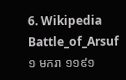6. Wikipedia Battle_of_Arsuf ១ មករា ១១៩១